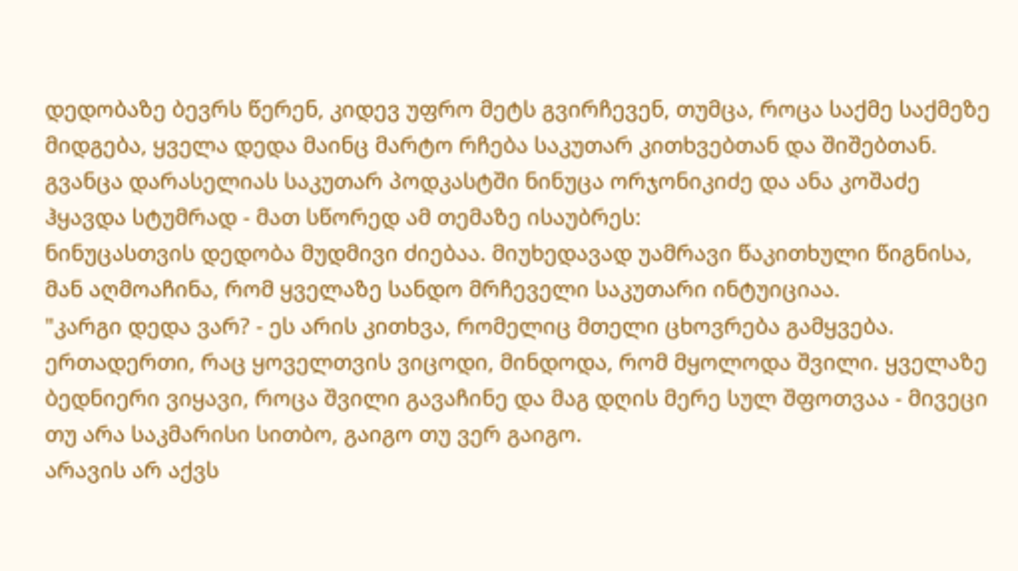დედობაზე ბევრს წერენ, კიდევ უფრო მეტს გვირჩევენ, თუმცა, როცა საქმე საქმეზე მიდგება, ყველა დედა მაინც მარტო რჩება საკუთარ კითხვებთან და შიშებთან. გვანცა დარასელიას საკუთარ პოდკასტში ნინუცა ორჯონიკიძე და ანა კოშაძე ჰყავდა სტუმრად - მათ სწორედ ამ თემაზე ისაუბრეს:
ნინუცასთვის დედობა მუდმივი ძიებაა. მიუხედავად უამრავი წაკითხული წიგნისა, მან აღმოაჩინა, რომ ყველაზე სანდო მრჩეველი საკუთარი ინტუიციაა.
"კარგი დედა ვარ? - ეს არის კითხვა, რომელიც მთელი ცხოვრება გამყვება. ერთადერთი, რაც ყოველთვის ვიცოდი, მინდოდა, რომ მყოლოდა შვილი. ყველაზე ბედნიერი ვიყავი, როცა შვილი გავაჩინე და მაგ დღის მერე სულ შფოთვაა - მივეცი თუ არა საკმარისი სითბო, გაიგო თუ ვერ გაიგო.
არავის არ აქვს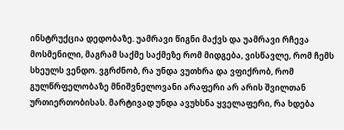ინსტრუქცია დედობაზე. უამრავი წიგნი მაქვს და უამრავი რჩევა მოსმენილი, მაგრამ საქმე საქმეზე რომ მიდგება, ვისწავლე, რომ ჩემს სხეულს ვენდო. ვგრძნობ, რა უნდა ვუთხრა და ვფიქრობ, რომ გულწრფელობაზე მნიშვნელოვანი არაფერი არ არის შვილთან ურთიერთობისას. მარტივად უნდა ავუხსნა ყველაფერი, რა ხდება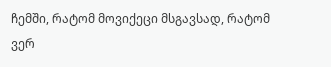ჩემში, რატომ მოვიქეცი მსგავსად, რატომ ვერ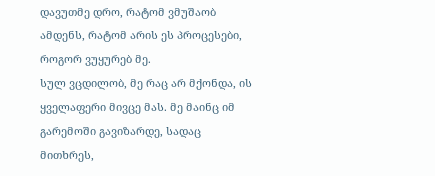დავუთმე დრო, რატომ ვმუშაობ ამდენს, რატომ არის ეს პროცესები, როგორ ვუყურებ მე.
სულ ვცდილობ, მე რაც არ მქონდა, ის ყველაფერი მივცე მას. მე მაინც იმ გარემოში გავიზარდე, სადაც მითხრეს,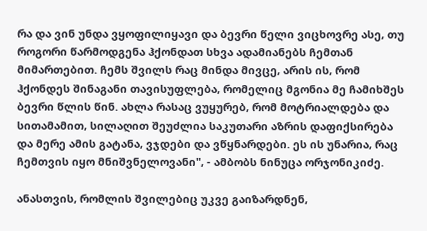რა და ვინ უნდა ვყოფილიყავი და ბევრი წელი ვიცხოვრე ასე, თუ როგორი წარმოდგენა ჰქონდათ სხვა ადამიანებს ჩემთან მიმართებით. ჩემს შვილს რაც მინდა მივცე, არის ის, რომ ჰქონდეს შინაგანი თავისუფლება, რომელიც მგონია მე ჩამიხშეს ბევრი წლის წინ. ახლა რასაც ვუყურებ, რომ მოტრიალდება და სითამამით, სილაღით შეუძლია საკუთარი აზრის დაფიქსირება და მერე ამის გატანა, ვჯდები და ვწყნარდები. ეს ის უნარია, რაც ჩემთვის იყო მნიშვნელოვანი", - ამბობს ნინუცა ორჯონიკიძე.

ანასთვის, რომლის შვილებიც უკვე გაიზარდნენ,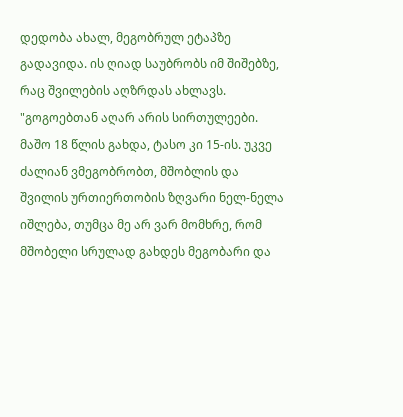დედობა ახალ, მეგობრულ ეტაპზე გადავიდა. ის ღიად საუბრობს იმ შიშებზე, რაც შვილების აღზრდას ახლავს.
"გოგოებთან აღარ არის სირთულეები. მაშო 18 წლის გახდა, ტასო კი 15-ის. უკვე ძალიან ვმეგობრობთ, მშობლის და შვილის ურთიერთობის ზღვარი ნელ-ნელა იშლება, თუმცა მე არ ვარ მომხრე, რომ მშობელი სრულად გახდეს მეგობარი და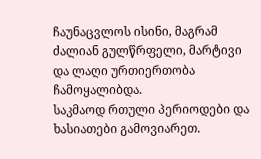ჩაუნაცვლოს ისინი, მაგრამ ძალიან გულწრფელი, მარტივი და ლაღი ურთიერთობა ჩამოყალიბდა.
საკმაოდ რთული პერიოდები და ხასიათები გამოვიარეთ.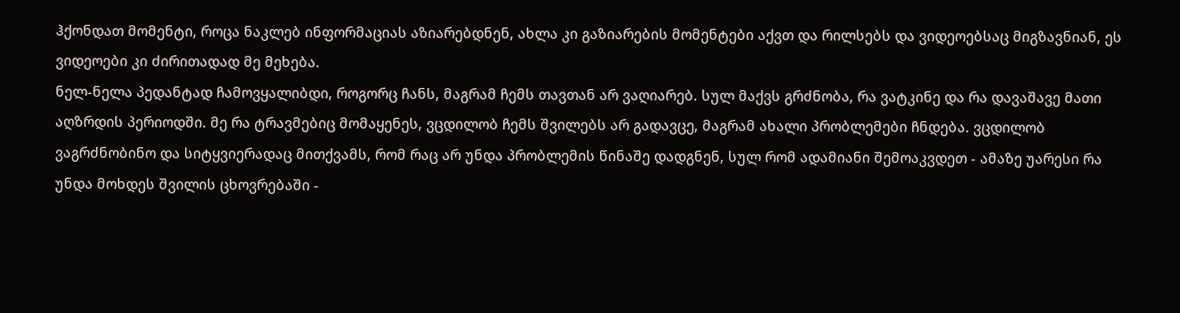ჰქონდათ მომენტი, როცა ნაკლებ ინფორმაციას აზიარებდნენ, ახლა კი გაზიარების მომენტები აქვთ და რილსებს და ვიდეოებსაც მიგზავნიან, ეს ვიდეოები კი ძირითადად მე მეხება.
ნელ-ნელა პედანტად ჩამოვყალიბდი, როგორც ჩანს, მაგრამ ჩემს თავთან არ ვაღიარებ. სულ მაქვს გრძნობა, რა ვატკინე და რა დავაშავე მათი აღზრდის პერიოდში. მე რა ტრავმებიც მომაყენეს, ვცდილობ ჩემს შვილებს არ გადავცე, მაგრამ ახალი პრობლემები ჩნდება. ვცდილობ ვაგრძნობინო და სიტყვიერადაც მითქვამს, რომ რაც არ უნდა პრობლემის წინაშე დადგნენ, სულ რომ ადამიანი შემოაკვდეთ - ამაზე უარესი რა უნდა მოხდეს შვილის ცხოვრებაში -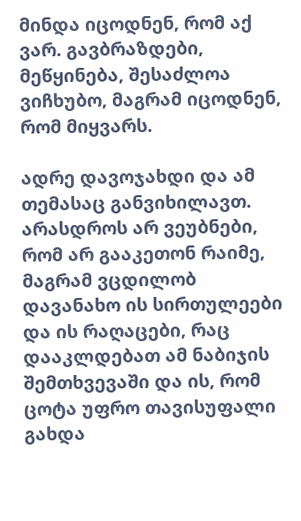მინდა იცოდნენ, რომ აქ ვარ. გავბრაზდები, მეწყინება, შესაძლოა ვიჩხუბო, მაგრამ იცოდნენ, რომ მიყვარს.

ადრე დავოჯახდი და ამ თემასაც განვიხილავთ. არასდროს არ ვეუბნები, რომ არ გააკეთონ რაიმე, მაგრამ ვცდილობ დავანახო ის სირთულეები და ის რაღაცები, რაც დააკლდებათ ამ ნაბიჯის შემთხვევაში და ის, რომ ცოტა უფრო თავისუფალი გახდა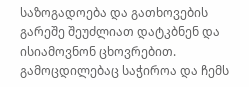საზოგადოება და გათხოვების გარეშე შეუძლიათ დატკბნენ და ისიამოვნონ ცხოვრებით.
გამოცდილებაც საჭიროა და ჩემს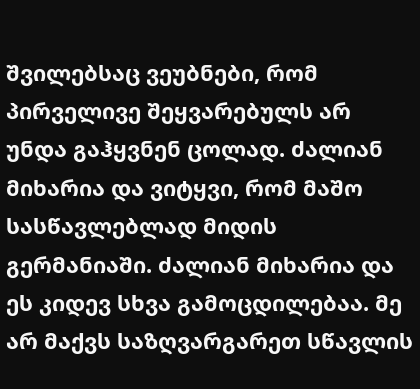შვილებსაც ვეუბნები, რომ პირველივე შეყვარებულს არ უნდა გაჰყვნენ ცოლად. ძალიან მიხარია და ვიტყვი, რომ მაშო სასწავლებლად მიდის გერმანიაში. ძალიან მიხარია და ეს კიდევ სხვა გამოცდილებაა. მე არ მაქვს საზღვარგარეთ სწავლის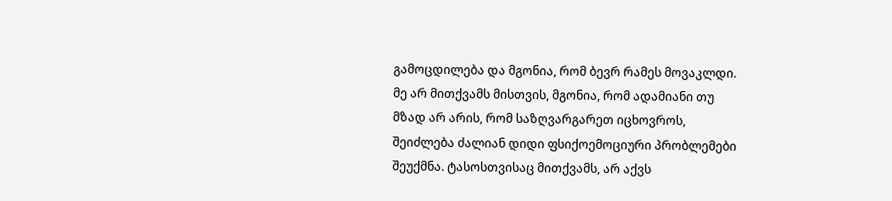გამოცდილება და მგონია, რომ ბევრ რამეს მოვაკლდი. მე არ მითქვამს მისთვის, მგონია, რომ ადამიანი თუ მზად არ არის, რომ საზღვარგარეთ იცხოვროს, შეიძლება ძალიან დიდი ფსიქოემოციური პრობლემები შეუქმნა. ტასოსთვისაც მითქვამს, არ აქვს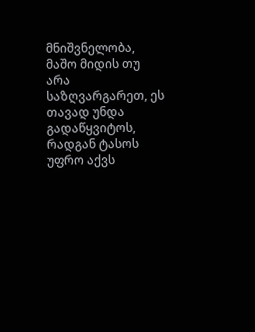მნიშვნელობა, მაშო მიდის თუ არა საზღვარგარეთ, ეს თავად უნდა გადაწყვიტოს, რადგან ტასოს უფრო აქვს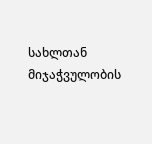სახლთან მიჯაჭვულობის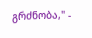გრძნობა," -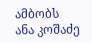ამბობს ანა კოშაძე